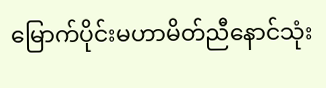မြောက်ပိုင်းမဟာမိတ်ညီနောင်သုံး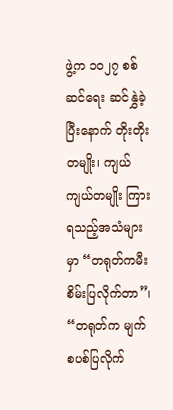ဖွဲ့က ၁၀၂၇ စစ်ဆင်ရေး ဆင်နွှဲခဲ့ပြီးနောက် တိုးတိုးတမျိုး၊ ကျယ်ကျယ်တမျိုး ကြားရသည့်အသံများမှာ “တရုတ်ကမီးစိမ်းပြလိုက်တာ”၊ “တရုတ်က မျက်စပစ်ပြလိုက်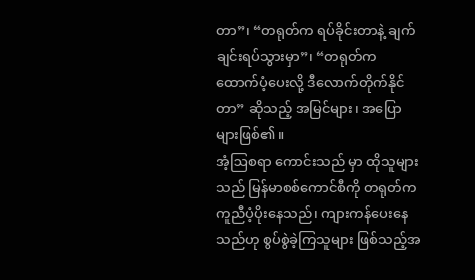တာ”၊ “တရုတ်က ရပ်ခိုင်းတာနဲ့ ချက်ချင်းရပ်သွားမှာ”၊ “တရုတ်က ထောက်ပံ့ပေးလို့ ဒီလောက်တိုက်နိုင်တာ” ဆိုသည့် အမြင်များ၊ အပြောများဖြစ်၏။
အံ့ဩစရာ ကောင်းသည် မှာ ထိုသူများသည် မြန်မာစစ်ကောင်စီကို တရုတ်က ကူညီပံ့ပိုးနေသည်၊ ကျားကန်ပေးနေသည်ဟု စွပ်စွဲခဲ့ကြသူများ ဖြစ်သည့်အ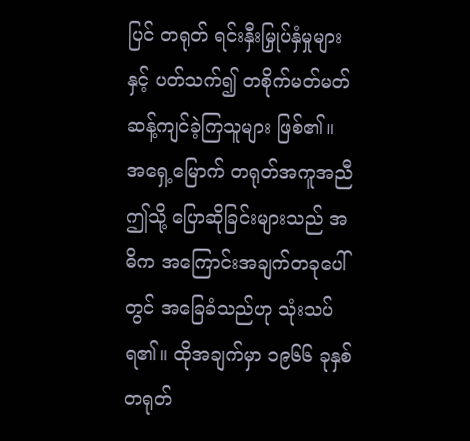ပြင် တရုတ် ရင်းနှီးမြှုပ်နှံမှုများနှင့် ပတ်သက်၍ တစိုက်မတ်မတ် ဆန့်ကျင်ခဲ့ကြသူများ ဖြစ်၏။
အရှေ့မြောက် တရုတ်အကူအညီ
ဤသို့ ပြောဆိုခြင်းများသည် အဓိက အကြောင်းအချက်တခုပေါ်တွင် အခြေခံသည်ဟု သုံးသပ်ရ၏။ ထိုအချက်မှာ ၁၉၆၆ ခုနှစ် တရုတ်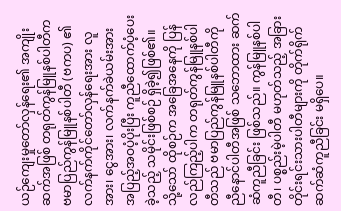ယဉ်ကျေးမှုတော်လှန်ရေး၏ အကျိုးဆက်အဖြစ် တရုတ်ကွန်မြူနစ်ပါတီက ဗမာပြည်ကွန်မြူနစ်ပါတီ (ဗကပ) ၏ လက်နက်ကိုင်တော်လှန်ရေးအား လူအား၊ ငွေအား၊ လက်နက်ခဲယမ်းအား အပြည့်အဝပံ့ပိုးပြီး ကူညီထောက်ပံ့ပေးခဲ့သည့် သမိုင်းဖြစ်စဉ် ရှိခဲ့၍ဖြစ်၏။
သို့သော် ထိုစဉ်က အခြေအနေကို ပြန်လည်ကြည့်ပါက တရုတ်ကွန်မြူနစ်ပါတီသည် ဗမာပြည်ကွန်မြူနစ်ပါတီကို ညီနောင်ပါတီအဖြစ် သဘောထား ဆက်ဆံကူညီခြင်း ဖြစ်သည်။ ကွန်မြူနစ်ပါတီ၊ ပစ္စည်းမဲ့ပါတီ မဟုတ်သည့် အခြား တိုင်းရင်းသားပါတီများကို တိုက်ရိုက် ဆက်ဆံကူညီခြင်း မရှိပေ။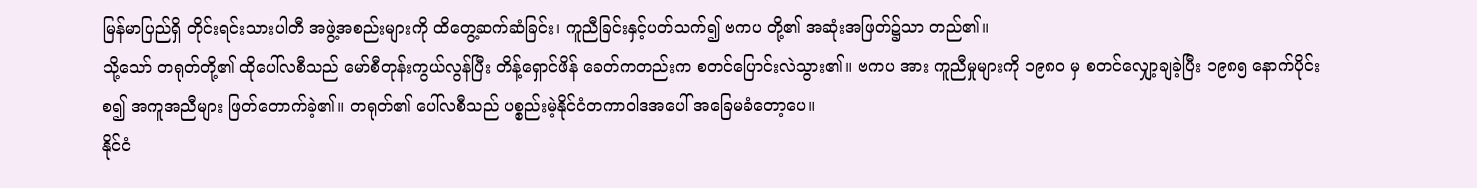မြန်မာပြည်ရှိ တိုင်းရင်းသားပါတီ အဖွဲ့အစည်းများကို ထိတွေ့ဆက်ဆံခြင်း၊ ကူညီခြင်းနှင့်ပတ်သက်၍ ဗကပ တို့၏ အဆုံးအဖြတ်၌သာ တည်၏။
သို့သော် တရုတ်တို့၏ ထိုပေါ်လစီသည် မော်စီတုန်းကွယ်လွန်ပြီး တိန့်ရှောင်ဖိန် ခေတ်ကတည်းက စတင်ပြောင်းလဲသွား၏။ ဗကပ အား ကူညီမှုများကို ၁၉၈၀ မှ စတင်လျှော့ချခဲ့ပြီး ၁၉၈၅ နောက်ပိုင်းစ၍ အကူအညီများ ဖြတ်တောက်ခဲ့၏။ တရုတ်၏ ပေါ်လစီသည် ပစ္စည်းမဲ့နိုင်ငံတကာဝါဒအပေါ် အခြေမခံတော့ပေ။
နိုင်ငံ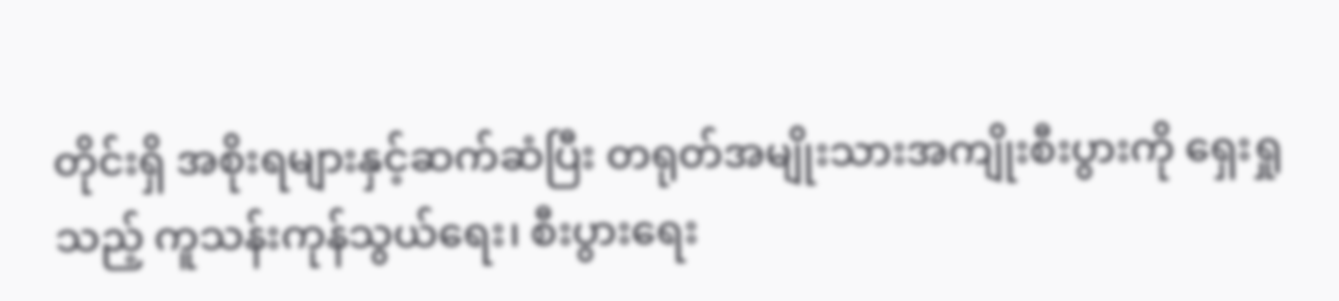တိုင်းရှိ အစိုးရများနှင့်ဆက်ဆံပြီး တရုတ်အမျိုးသားအကျိုးစီးပွားကို ရှေးရှုသည့် ကူသန်းကုန်သွယ်ရေး၊ စီးပွားရေး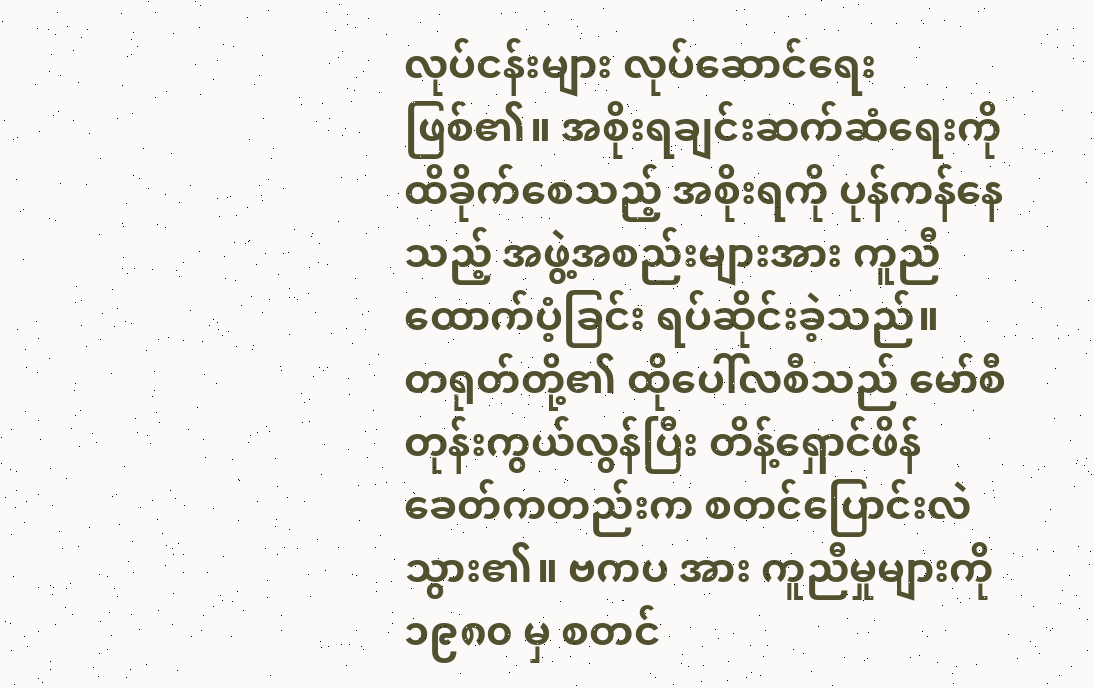လုပ်ငန်းများ လုပ်ဆောင်ရေး ဖြစ်၏။ အစိုးရချင်းဆက်ဆံရေးကို ထိခိုက်စေသည့် အစိုးရကို ပုန်ကန်နေသည့် အဖွဲ့အစည်းများအား ကူညီထောက်ပံ့ခြင်း ရပ်ဆိုင်းခဲ့သည်။
တရုတ်တို့၏ ထိုပေါ်လစီသည် မော်စီတုန်းကွယ်လွန်ပြီး တိန့်ရှောင်ဖိန် ခေတ်ကတည်းက စတင်ပြောင်းလဲသွား၏။ ဗကပ အား ကူညီမှုများကို ၁၉၈၀ မှ စတင်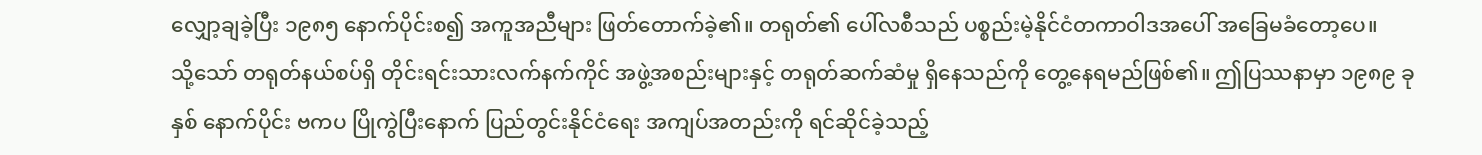လျှော့ချခဲ့ပြီး ၁၉၈၅ နောက်ပိုင်းစ၍ အကူအညီများ ဖြတ်တောက်ခဲ့၏။ တရုတ်၏ ပေါ်လစီသည် ပစ္စည်းမဲ့နိုင်ငံတကာဝါဒအပေါ် အခြေမခံတော့ပေ။
သို့သော် တရုတ်နယ်စပ်ရှိ တိုင်းရင်းသားလက်နက်ကိုင် အဖွဲ့အစည်းများနှင့် တရုတ်ဆက်ဆံမှု ရှိနေသည်ကို တွေ့နေရမည်ဖြစ်၏။ ဤပြဿနာမှာ ၁၉၈၉ ခုနှစ် နောက်ပိုင်း ဗကပ ပြိုကွဲပြီးနောက် ပြည်တွင်းနိုင်ငံရေး အကျပ်အတည်းကို ရင်ဆိုင်ခဲ့သည့်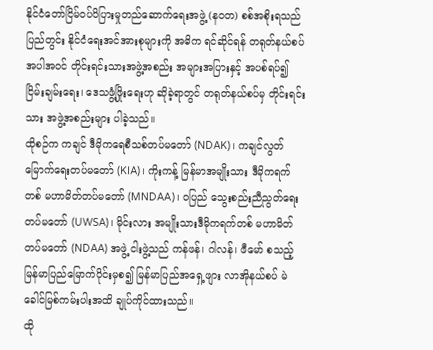နိုင်ငံတော်ငြိမ်ဝပ်ပိပြားမှုတည်ဆောက်ရေးအဖွဲ့ (နဝတ) စစ်အစိုးရသည် ပြည်တွင်း နိုင်ငံရေးအင်အားစုများကို အဓိက ရင်ဆိုင်ရန် တရုတ်နယ်စပ်အပါအဝင် တိုင်းရင်းသားအဖွဲ့အစည်း အများအပြားနှင့် အပစ်ရပ်၍ ငြိမ်းချမ်းရေး၊ ဒေသဖွံ့ဖြိုးရေးဟု ဆိုခဲ့ရာတွင် တရုတ်နယ်စပ်မှ တိုင်းရင်းသား အဖွဲ့အစည်းများ ပါခဲ့သည်။
ထိုစဉ်က ကချင် ဒီမိုကရေစီသစ်တပ်မတော် (NDAK)၊ ကချင်လွတ်မြောက်ရေးတပ်မတော် (KIA)၊ ကိုးကန့် မြန်မာအမျိုးသား ဒီမိုကရက်တစ် မဟာမိတ်တပ်မတော် (MNDAA)၊ ဝပြည် သွေးစည်းညီညွတ်ရေး တပ်မတော် (UWSA)၊ မိုင်းလား အမျိုးသားဒီမိုကရက်တစ် မဟာမိတ်တပ်မတော် (NDAA) အဖွဲ့ ငါးဖွဲ့သည် ကန်ဖန်၊ ဂါလန်၊ ဖီမော် စသည့် မြန်မာပြည်မြောက်ပိုင်းမှစ၍ မြန်မာပြည်အရှေ့ဖျား လာအိုနယ်စပ် မဲခေါင်မြစ်ကမ်းပါးအထိ ချုပ်ကိုင်ထားသည်။
ထို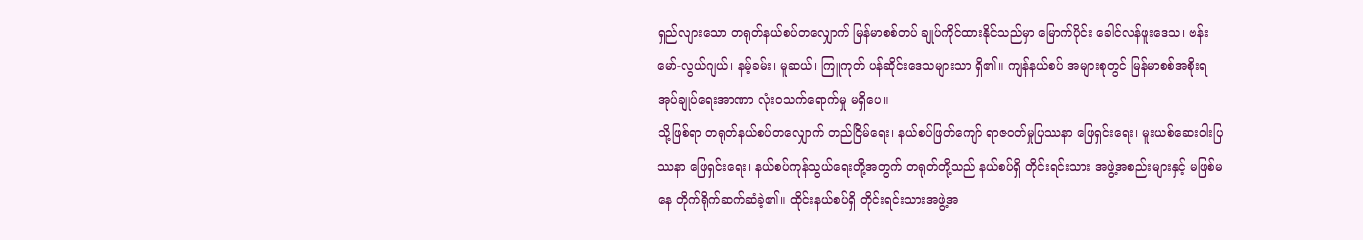ရှည်လျားသော တရုတ်နယ်စပ်တလျှောက် မြန်မာစစ်တပ် ချုပ်ကိုင်ထားနိုင်သည်မှာ မြောက်ပိုင်း ခေါင်လန်ဖူးဒေသ၊ ဗန်းမော်-လွယ်ဂျယ်၊ နမ့်ခမ်း၊ မူဆယ်၊ ကြူကုတ် ပန်ဆိုင်းဒေသများသာ ရှိ၏။ ကျန်နယ်စပ် အများစုတွင် မြန်မာစစ်အစိုးရ အုပ်ချုပ်ရေးအာဏာ လုံးဝသက်ရောက်မှု မရှိပေ။
သို့ဖြစ်ရာ တရုတ်နယ်စပ်တလျှောက် တည်ငြိမ်ရေး၊ နယ်စပ်ဖြတ်ကျော် ရာဇဝတ်မှုပြဿနာ ဖြေရှင်းရေး၊ မူးယစ်ဆေးဝါးပြဿနာ ဖြေရှင်းရေး၊ နယ်စပ်ကုန်သွယ်ရေးတို့အတွက် တရုတ်တို့သည် နယ်စပ်ရှိ တိုင်းရင်းသား အဖွဲ့အစည်းများနှင့် မဖြစ်မနေ တိုက်ရိုက်ဆက်ဆံခဲ့၏။ ထိုင်းနယ်စပ်ရှိ တိုင်းရင်းသားအဖွဲ့အ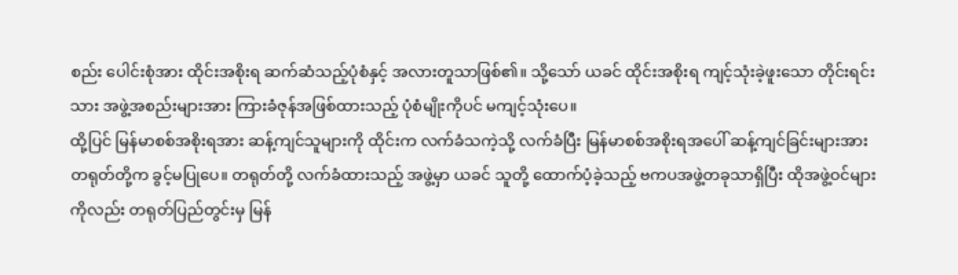စည်း ပေါင်းစုံအား ထိုင်းအစိုးရ ဆက်ဆံသည့်ပုံစံနှင့် အလားတူသာဖြစ်၏။ သို့သော် ယခင် ထိုင်းအစိုးရ ကျင့်သုံးခဲ့ဖူးသော တိုင်းရင်းသား အဖွဲ့အစည်းများအား ကြားခံဇုန်အဖြစ်ထားသည့် ပုံစံမျိုးကိုပင် မကျင့်သုံးပေ။
ထို့ပြင် မြန်မာစစ်အစိုးရအား ဆန့်ကျင်သူများကို ထိုင်းက လက်ခံသကဲ့သို့ လက်ခံပြီး မြန်မာစစ်အစိုးရအပေါ် ဆန့်ကျင်ခြင်းများအား တရုတ်တို့က ခွင့်မပြုပေ။ တရုတ်တို့ လက်ခံထားသည့် အဖွဲ့မှာ ယခင် သူတို့ ထောက်ပံ့ခဲ့သည့် ဗကပအဖွဲ့တခုသာရှိပြီး ထိုအဖွဲ့ဝင်များကိုလည်း တရုတ်ပြည်တွင်းမှ မြန်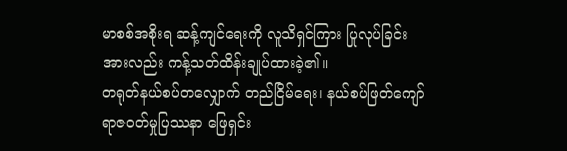မာစစ်အစိုးရ ဆန့်ကျင်ရေးကို လူသိရှင်ကြား ပြုလုပ်ခြင်းအားလည်း ကန့်သတ်ထိန်းချုပ်ထားခဲ့၏။
တရုတ်နယ်စပ်တလျှောက် တည်ငြိမ်ရေး၊ နယ်စပ်ဖြတ်ကျော် ရာဇဝတ်မှုပြဿနာ ဖြေရှင်း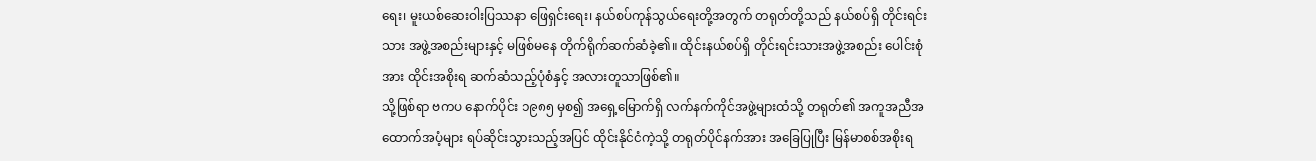ရေး၊ မူးယစ်ဆေးဝါးပြဿနာ ဖြေရှင်းရေး၊ နယ်စပ်ကုန်သွယ်ရေးတို့အတွက် တရုတ်တို့သည် နယ်စပ်ရှိ တိုင်းရင်းသား အဖွဲ့အစည်းများနှင့် မဖြစ်မနေ တိုက်ရိုက်ဆက်ဆံခဲ့၏။ ထိုင်းနယ်စပ်ရှိ တိုင်းရင်းသားအဖွဲ့အစည်း ပေါင်းစုံအား ထိုင်းအစိုးရ ဆက်ဆံသည့်ပုံစံနှင့် အလားတူသာဖြစ်၏။
သို့ဖြစ်ရာ ဗကပ နောက်ပိုင်း ၁၉၈၅ မှစ၍ အရှေ့မြောက်ရှိ လက်နက်ကိုင်အဖွဲ့များထံသို့ တရုတ်၏ အကူအညီအထောက်အပံ့များ ရပ်ဆိုင်းသွားသည့်အပြင် ထိုင်းနိုင်ငံကဲ့သို့ တရုတ်ပိုင်နက်အား အခြေပြုပြီး မြန်မာစစ်အစိုးရ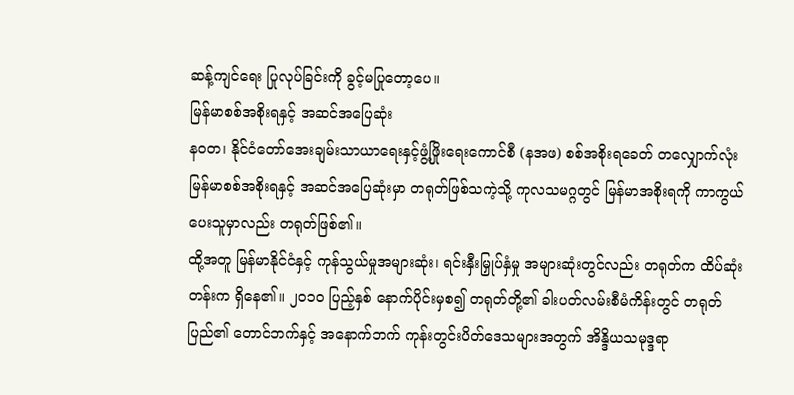ဆန့်ကျင်ရေး ပြုလုပ်ခြင်းကို ခွင့်မပြုတော့ပေ။
မြန်မာစစ်အစိုးရနှင့် အဆင်အပြေဆုံး
နဝတ၊ နိုင်ငံတော်အေးချမ်းသာယာရေးနှင့်ဖွံ့ဖြိုးရေးကောင်စီ (နအဖ) စစ်အစိုးရခေတ် တလျှောက်လုံး မြန်မာစစ်အစိုးရနှင့် အဆင်အပြေဆုံးမှာ တရုတ်ဖြစ်သကဲ့သို့ ကုလသမဂ္ဂတွင် မြန်မာအစိုးရကို ကာကွယ်ပေးသူမှာလည်း တရုတ်ဖြစ်၏။
ထို့အတူ မြန်မာနိုင်ငံနှင့် ကုန်သွယ်မှုအများဆုံး၊ ရင်းနှီးမြှုပ်နှံမှု အများဆုံးတွင်လည်း တရုတ်က ထိပ်ဆုံးတန်းက ရှိနေ၏။ ၂၀၁၀ ပြည့်နှစ် နောက်ပိုင်းမှစ၍ တရုတ်တို့၏ ခါးပတ်လမ်းစီမံကိန်းတွင် တရုတ်ပြည်၏ တောင်ဘက်နှင့် အနောက်ဘက် ကုန်းတွင်းပိတ်ဒေသများအတွက် အိန္ဒိယသမုဒ္ဒရာ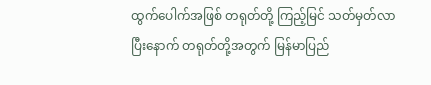ထွက်ပေါက်အဖြစ် တရုတ်တို့ ကြည့်မြင် သတ်မှတ်လာပြီးနောက် တရုတ်တို့အတွက် မြန်မာပြည်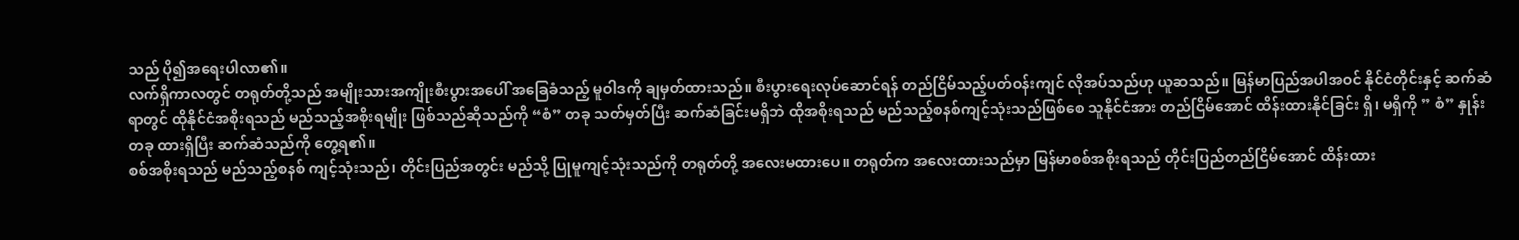သည် ပို၍အရေးပါလာ၏။
လက်ရှိကာလတွင် တရုတ်တို့သည် အမျိုးသားအကျိုးစီးပွားအပေါ် အခြေခံသည့် မူဝါဒကို ချမှတ်ထားသည်။ စီးပွားရေးလုပ်ဆောင်ရန် တည်ငြိမ်သည့်ပတ်ဝန်းကျင် လိုအပ်သည်ဟု ယူဆသည်။ မြန်မာပြည်အပါအဝင် နိုင်ငံတိုင်းနှင့် ဆက်ဆံရာတွင် ထိုနိုင်ငံအစိုးရသည် မည်သည့်အစိုးရမျိုး ဖြစ်သည်ဆိုသည်ကို “စံ” တခု သတ်မှတ်ပြီး ဆက်ဆံခြင်းမရှိဘဲ ထိုအစိုးရသည် မည်သည့်စနစ်ကျင့်သုံးသည်ဖြစ်စေ သူနိုင်ငံအား တည်ငြိမ်အောင် ထိန်းထားနိုင်ခြင်း ရှိ၊ မရှိကို ” စံ” နှုန်းတခု ထားရှိပြီး ဆက်ဆံသည်ကို တွေ့ရ၏။
စစ်အစိုးရသည် မည်သည့်စနစ် ကျင့်သုံးသည်၊ တိုင်းပြည်အတွင်း မည်သို့ ပြုမူကျင့်သုံးသည်ကို တရုတ်တို့ အလေးမထားပေ။ တရုတ်က အလေးထားသည်မှာ မြန်မာစစ်အစိုးရသည် တိုင်းပြည်တည်ငြိမ်အောင် ထိန်းထား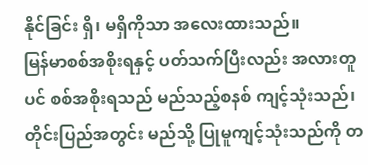နိုင်ခြင်း ရှိ၊ မရှိကိုသာ အလေးထားသည်။
မြန်မာစစ်အစိုးရနှင့် ပတ်သက်ပြီးလည်း အလားတူပင် စစ်အစိုးရသည် မည်သည့်စနစ် ကျင့်သုံးသည်၊ တိုင်းပြည်အတွင်း မည်သို့ ပြုမူကျင့်သုံးသည်ကို တ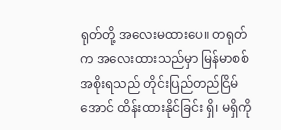ရုတ်တို့ အလေးမထားပေ။ တရုတ်က အလေးထားသည်မှာ မြန်မာစစ်အစိုးရသည် တိုင်းပြည်တည်ငြိမ်အောင် ထိန်းထားနိုင်ခြင်း ရှိ၊ မရှိကို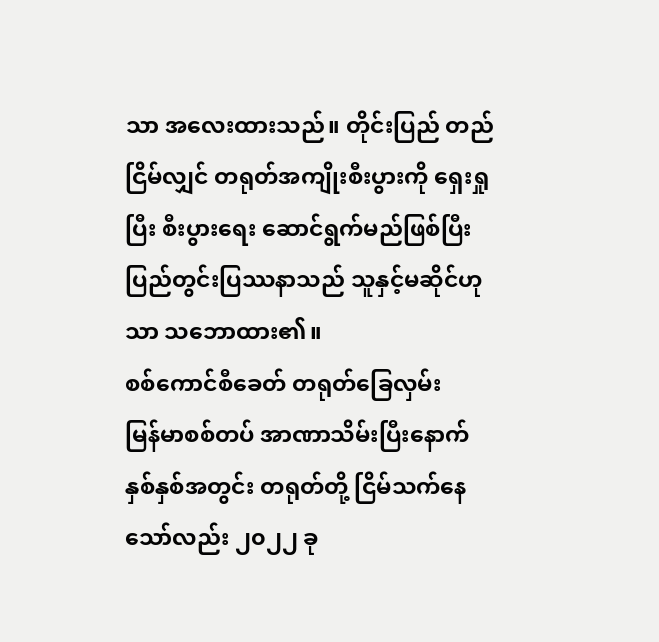သာ အလေးထားသည်။ တိုင်းပြည် တည်ငြိမ်လျှင် တရုတ်အကျိုးစီးပွားကို ရှေးရှုပြီး စီးပွားရေး ဆောင်ရွက်မည်ဖြစ်ပြီး ပြည်တွင်းပြဿနာသည် သူနှင့်မဆိုင်ဟုသာ သဘောထား၏။
စစ်ကောင်စီခေတ် တရုတ်ခြေလှမ်း
မြန်မာစစ်တပ် အာဏာသိမ်းပြီးနောက် နှစ်နှစ်အတွင်း တရုတ်တို့ ငြိမ်သက်နေသော်လည်း ၂၀၂၂ ခု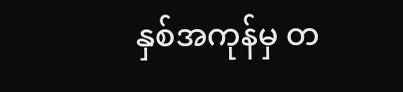နှစ်အကုန်မှ တ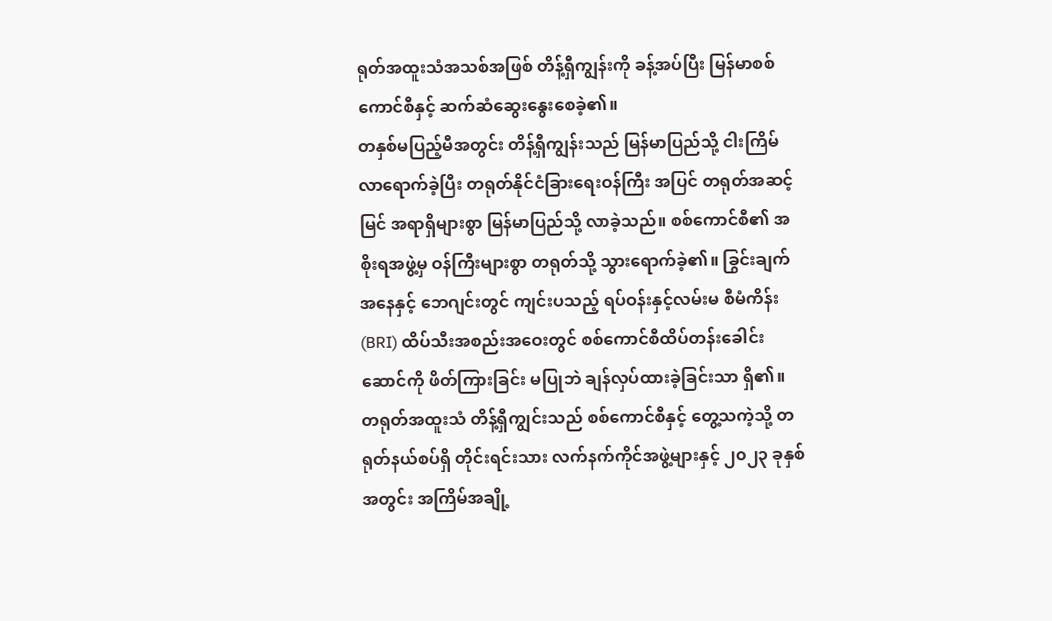ရုတ်အထူးသံအသစ်အဖြစ် တိန့်ရှီကျွန်းကို ခန့်အပ်ပြီး မြန်မာစစ်ကောင်စီနှင့် ဆက်ဆံဆွေးနွေးစေခဲ့၏။
တနှစ်မပြည့်မီအတွင်း တိန့်ရှီကျွန်းသည် မြန်မာပြည်သို့ ငါးကြိမ် လာရောက်ခဲ့ပြီး တရုတ်နိုင်ငံခြားရေးဝန်ကြီး အပြင် တရုတ်အဆင့်မြင် အရာရှိများစွာ မြန်မာပြည်သို့ လာခဲ့သည်။ စစ်ကောင်စီ၏ အစိုးရအဖွဲ့မှ ဝန်ကြီးများစွာ တရုတ်သို့ သွားရောက်ခဲ့၏။ ခြွင်းချက်အနေနှင့် ဘေဂျင်းတွင် ကျင်းပသည့် ရပ်ဝန်းနှင့်လမ်းမ စီမံကိန်း (BRI) ထိပ်သီးအစည်းအဝေးတွင် စစ်ကောင်စီထိပ်တန်းခေါင်းဆောင်ကို ဖိတ်ကြားခြင်း မပြုဘဲ ချန်လှပ်ထားခဲ့ခြင်းသာ ရှိ၏။
တရုတ်အထူးသံ တိန့်ရှီကျွင်းသည် စစ်ကောင်စီနှင့် တွေ့သကဲ့သို့ တရုတ်နယ်စပ်ရှိ တိုင်းရင်းသား လက်နက်ကိုင်အဖွဲ့များနှင့် ၂၀၂၃ ခုနှစ်အတွင်း အကြိမ်အချို့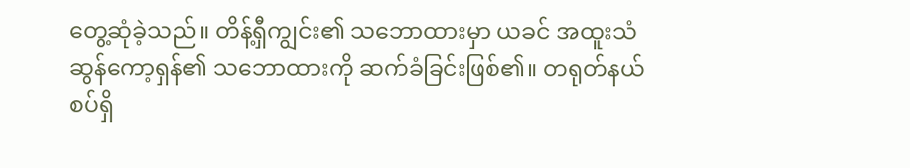တွေ့ဆုံခဲ့သည်။ တိန့်ရှီကျွင်း၏ သဘောထားမှာ ယခင် အထူးသံ ဆွန်ကော့ရှန်၏ သဘောထားကို ဆက်ခံခြင်းဖြစ်၏။ တရုတ်နယ်စပ်ရှိ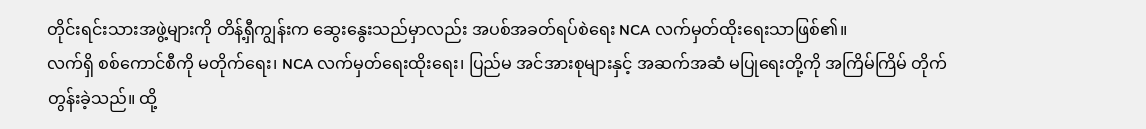တိုင်းရင်းသားအဖွဲ့များကို တိန့်ရှီကျွန်းက ဆွေးနွေးသည်မှာလည်း အပစ်အခတ်ရပ်စဲရေး NCA လက်မှတ်ထိုးရေးသာဖြစ်၏။
လက်ရှိ စစ်ကောင်စီကို မတိုက်ရေး၊ NCA လက်မှတ်ရေးထိုးရေး၊ ပြည်မ အင်အားစုများနှင့် အဆက်အဆံ မပြုရေးတို့ကို အကြိမ်ကြိမ် တိုက်တွန်းခဲ့သည်။ ထို့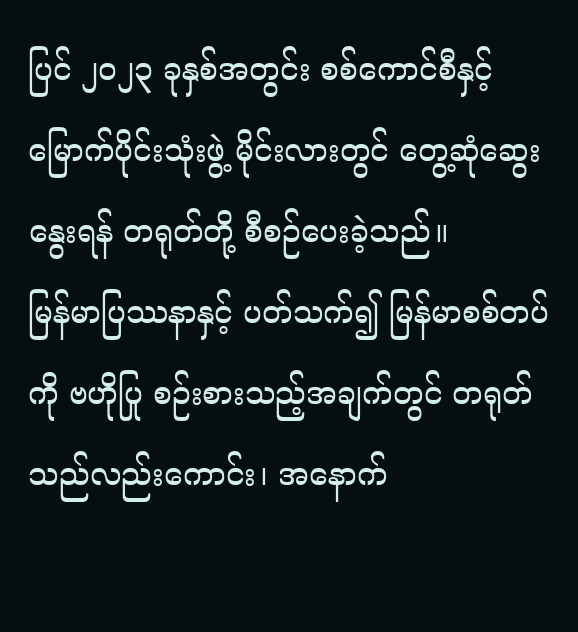ပြင် ၂၀၂၃ ခုနှစ်အတွင်း စစ်ကောင်စီနှင့် မြောက်ပိုင်းသုံးဖွဲ့ မိုင်းလားတွင် တွေ့ဆုံဆွေးနွေးရန် တရုတ်တို့ စီစဉ်ပေးခဲ့သည်။
မြန်မာပြဿနာနှင့် ပတ်သက်၍ မြန်မာစစ်တပ်ကို ဗဟိုပြု စဉ်းစားသည့်အချက်တွင် တရုတ်သည်လည်းကောင်း၊ အနောက်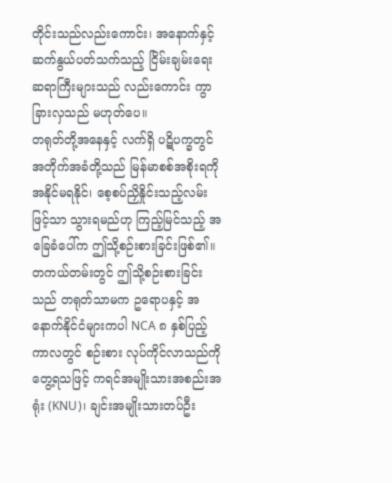တိုင်းသည်လည်းကောင်း၊ အနောက်နှင့် ဆက်နွယ်ပတ်သက်သည့် ငြိမ်းချမ်းရေး ဆရာကြီးများသည် လည်းကောင်း ကွာခြားလှသည် မဟုတ်ပေ။
တရုတ်တို့အနေနှင့် လက်ရှိ ပဋိပက္ခတွင် အတိုက်အခံတို့သည် မြန်မာစစ်အစိုးရကို အနိုင်မရနိုင်၊ စေ့စပ်ညှိနှိုင်းသည့်လမ်းဖြင့်သာ သွားရမည်ဟု ကြည့်မြင်သည့် အခြေခံပေါ်က ဤသို့စဉ်းစားခြင်းဖြစ်၏။ တကယ်တမ်းတွင် ဤသို့စဉ်းစားခြင်းသည် တရုတ်သာမက ဥရောပနှင့် အနောက်နိုင်ငံများကပါ NCA ၈ နှစ်ပြည့်ကာလတွင် စဉ်းစား လုပ်ကိုင်လာသည်ကို တွေ့ရသဖြင့် ကရင်အမျိုးသားအစည်းအရုံး (KNU)၊ ချင်းအမျိုးသားတပ်ဦး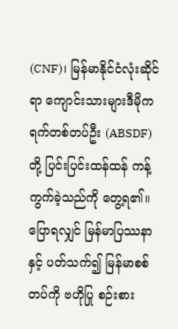(CNF)၊ မြန်မာနိုင်ငံလုံးဆိုင်ရာ ကျောင်းသားများဒီမိုကရက်တစ်တပ်ဦး (ABSDF) တို့ ပြင်းပြင်းထန်ထန် ကန့်ကွက်ခဲ့သည်ကို တွေ့ရ၏။
ပြောရလျှင် မြန်မာပြဿနာနှင့် ပတ်သက်၍ မြန်မာစစ်တပ်ကို ဗဟိုပြု စဉ်းစား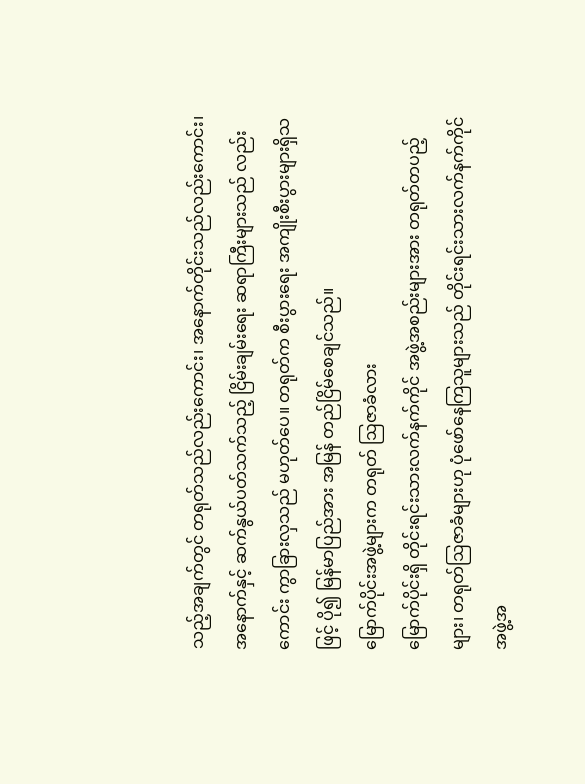သည့်အချက်တွင် တရုတ်သည်လည်းကောင်း၊ အနောက်တိုင်းသည်လည်းကောင်း၊ အနောက်နှင့် ဆက်နွယ်ပတ်သက်သည့် ငြိမ်းချမ်းရေး ဆရာကြီးများသည် လည်းကောင်း ကွာခြားလှသည် မဟုတ်ပေ။ တရုတ်က စီးပွားရေး အကျိုးစီးပွားများရှိသဖြင့် ပို၍ မြန်မာပြည်အား အမြန် တည်ငြိမ်စေချင်သည်။
မြောက်ပိုင်းအဖွဲ့များက တရုတ် ဩဇာခံလား
မြောက်ပိုင်းရှိ တိုင်းရင်းသားလက်နက်ကိုင် အဖွဲ့အစည်းများအား တရုတ်တပည့်များ၊ တရုတ်ဩဇာခံများဟု ပုံဖော်နေကြသူများသည် တိုင်းရင်းသားလက်နက်ကိုင် အဖွဲ့အ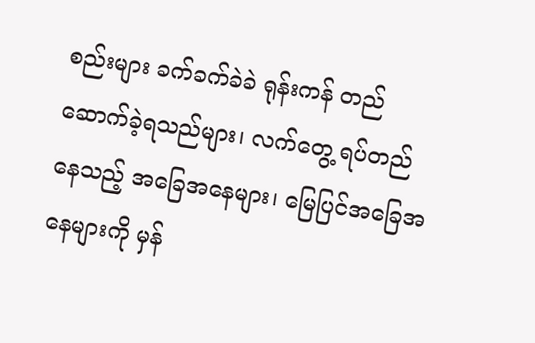စည်းများ ခက်ခက်ခဲခဲ ရုန်းကန် တည်ဆောက်ခဲ့ရသည်များ၊ လက်တွေ့ ရပ်တည်နေသည့် အခြေအနေများ၊ မြေပြင်အခြေအနေများကို မှန်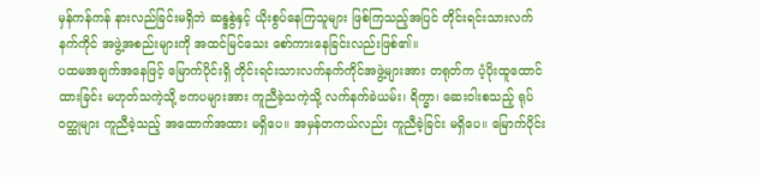မှန်ကန်ကန် နားလည်ခြင်းမရှိဘဲ ဆန္ဒစွဲနှင့် ယိုးစွပ်နေကြသူများ ဖြစ်ကြသည့်အပြင် တိုင်းရင်းသားလက်နက်ကိုင် အဖွဲ့အစည်းများကို အထင်မြင်သေး စော်ကားနေခြင်းလည်းဖြစ်၏။
ပထမအချက်အနေဖြင့် မြောက်ပိုင်းရှိ တိုင်းရင်းသားလက်နက်ကိုင်အဖွဲ့များအား တရုတ်က ပံ့ပိုးထူထောင်ထားခြင်း မဟုတ်သကဲ့သို့ ဗကပများအား ကူညီခဲ့သကဲ့သို့ လက်နက်ခဲယမ်း၊ ရိက္ခာ၊ ဆေးဝါးစသည့် ရုပ်ဝတ္ထုများ ကူညီခဲ့သည့် အထောက်အထား မရှိပေ။ အမှန်တကယ်လည်း ကူညီခဲ့ခြင်း မရှိပေ။ မြောက်ပိုင်း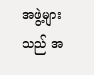အဖွဲ့များသည် အ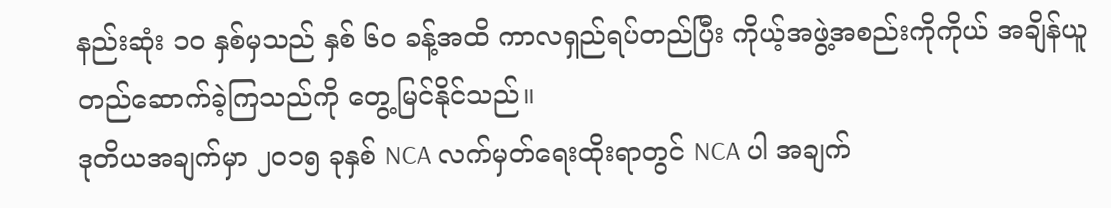နည်းဆုံး ၁၀ နှစ်မှသည် နှစ် ၆၀ ခန့်အထိ ကာလရှည်ရပ်တည်ပြီး ကိုယ့်အဖွဲ့အစည်းကိုကိုယ် အချိန်ယူ တည်ဆောက်ခဲ့ကြသည်ကို တွေ့မြင်နိုင်သည်။
ဒုတိယအချက်မှာ ၂၀၁၅ ခုနှစ် NCA လက်မှတ်ရေးထိုးရာတွင် NCA ပါ အချက်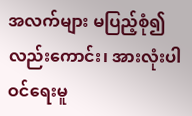အလက်များ မပြည့်စုံ၍လည်းကောင်း၊ အားလုံးပါဝင်ရေးမူ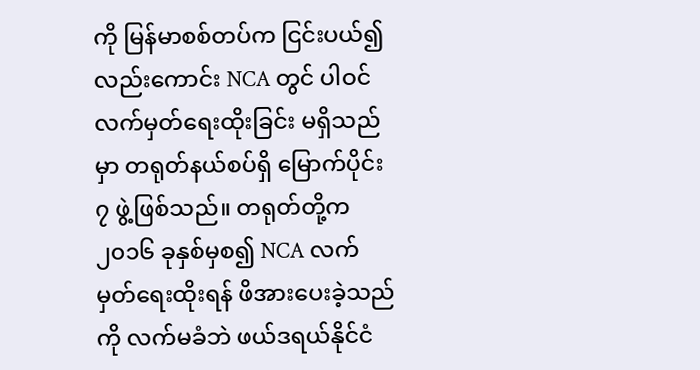ကို မြန်မာစစ်တပ်က ငြင်းပယ်၍လည်းကောင်း NCA တွင် ပါဝင်လက်မှတ်ရေးထိုးခြင်း မရှိသည်မှာ တရုတ်နယ်စပ်ရှိ မြောက်ပိုင်း ၇ ဖွဲ့ဖြစ်သည်။ တရုတ်တို့က ၂၀၁၆ ခုနှစ်မှစ၍ NCA လက်မှတ်ရေးထိုးရန် ဖိအားပေးခဲ့သည်ကို လက်မခံဘဲ ဖယ်ဒရယ်နိုင်ငံ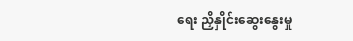ရေး ညှိနှိုင်းဆွေးနွေးမှု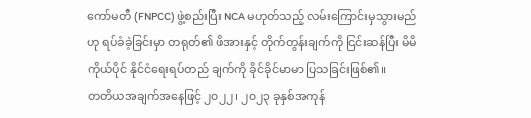ကော်မတီ (FNPCC) ဖွဲ့စည်းပြီး NCA မဟုတ်သည့် လမ်းကြောင်းမှသွားမည်ဟု ရပ်ခံခဲ့ခြင်းမှာ တရုတ်၏ ဖိအားနှင့် တိုက်တွန်းချက်ကို ငြင်းဆန်ပြီး မိမိကိုယ်ပိုင် နိုင်ငံရေးရပ်တည် ချက်ကို ခိုင်ခိုင်မာမာ ပြသခြင်းဖြစ်၏။
တတိယအချက်အနေဖြင့် ၂၀၂၂၊ ၂၀၂၃ ခုနှစ်အကုန်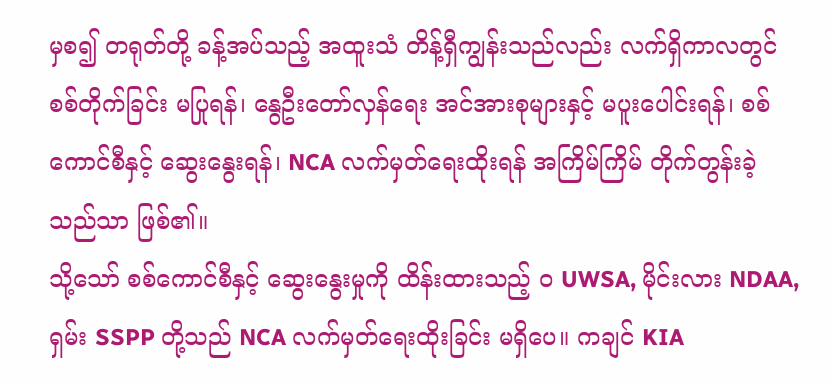မှစ၍ တရုတ်တို့ ခန့်အပ်သည့် အထူးသံ တိန့်ရှီကျွန်းသည်လည်း လက်ရှိကာလတွင် စစ်တိုက်ခြင်း မပြုရန်၊ နွေဦးတော်လှန်ရေး အင်အားစုများနှင့် မပူးပေါင်းရန်၊ စစ်ကောင်စီနှင့် ဆွေးနွေးရန်၊ NCA လက်မှတ်ရေးထိုးရန် အကြိမ်ကြိမ် တိုက်တွန်းခဲ့သည်သာ ဖြစ်၏။
သို့သော် စစ်ကောင်စီနှင့် ဆွေးနွေးမှုကို ထိန်းထားသည့် ဝ UWSA, မိုင်းလား NDAA, ရှမ်း SSPP တို့သည် NCA လက်မှတ်ရေးထိုးခြင်း မရှိပေ။ ကချင် KIA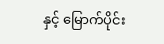နှင့် မြောက်ပိုင်း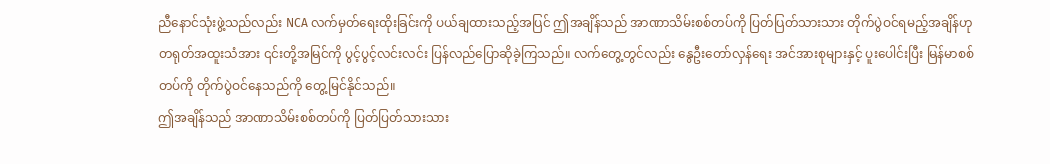ညီနောင်သုံးဖွဲ့သည်လည်း NCA လက်မှတ်ရေးထိုးခြင်းကို ပယ်ချထားသည့်အပြင် ဤအချိန်သည် အာဏာသိမ်းစစ်တပ်ကို ပြတ်ပြတ်သားသား တိုက်ပွဲဝင်ရမည့်အချိန်ဟု တရုတ်အထူးသံအား ၎င်းတို့အမြင်ကို ပွင့်ပွင့်လင်းလင်း ပြန်လည်ပြောဆိုခဲ့ကြသည်။ လက်တွေ့တွင်လည်း နွေဦးတော်လှန်ရေး အင်အားစုများနှင့် ပူးပေါင်းပြီး မြန်မာစစ်တပ်ကို တိုက်ပွဲဝင်နေသည်ကို တွေ့မြင်နိုင်သည်။
ဤအချိန်သည် အာဏာသိမ်းစစ်တပ်ကို ပြတ်ပြတ်သားသား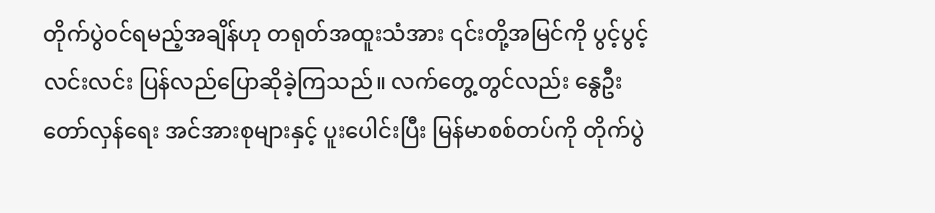တိုက်ပွဲဝင်ရမည့်အချိန်ဟု တရုတ်အထူးသံအား ၎င်းတို့အမြင်ကို ပွင့်ပွင့်လင်းလင်း ပြန်လည်ပြောဆိုခဲ့ကြသည်။ လက်တွေ့တွင်လည်း နွေဦးတော်လှန်ရေး အင်အားစုများနှင့် ပူးပေါင်းပြီး မြန်မာစစ်တပ်ကို တိုက်ပွဲ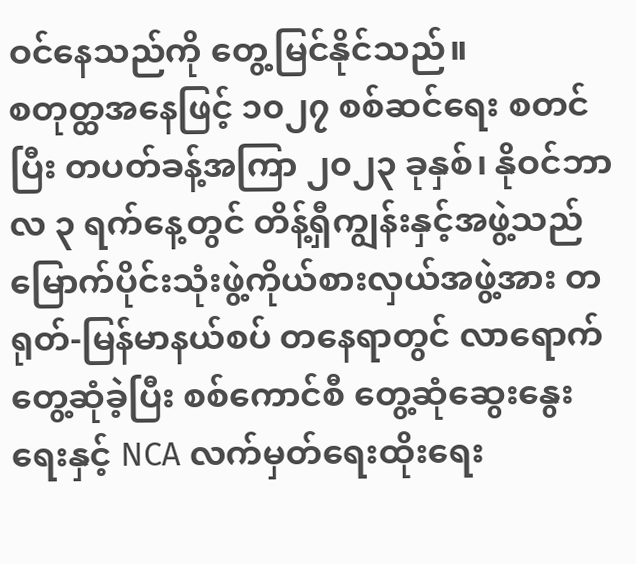ဝင်နေသည်ကို တွေ့မြင်နိုင်သည်။
စတုတ္ထအနေဖြင့် ၁၀၂၇ စစ်ဆင်ရေး စတင်ပြီး တပတ်ခန့်အကြာ ၂၀၂၃ ခုနှစ်၊ နိုဝင်ဘာလ ၃ ရက်နေ့တွင် တိန့်ရှီကျွန်းနှင့်အဖွဲ့သည် မြောက်ပိုင်းသုံးဖွဲ့ကိုယ်စားလှယ်အဖွဲ့အား တရုတ်-မြန်မာနယ်စပ် တနေရာတွင် လာရောက်တွေ့ဆုံခဲ့ပြီး စစ်ကောင်စီ တွေ့ဆုံဆွေးနွေးရေးနှင့် NCA လက်မှတ်ရေးထိုးရေး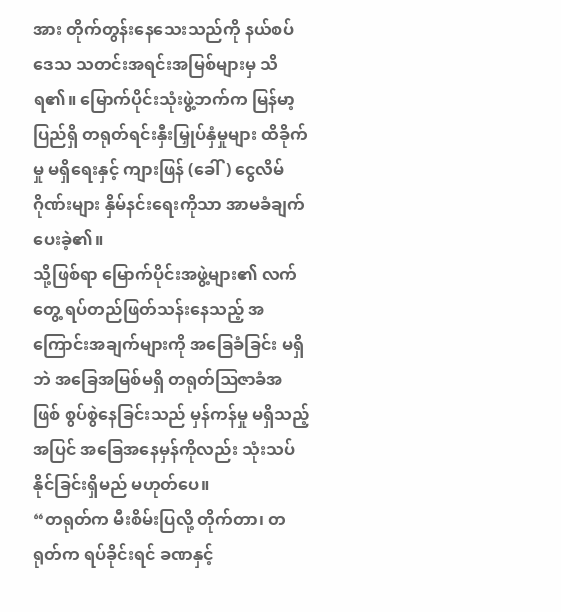အား တိုက်တွန်းနေသေးသည်ကို နယ်စပ်ဒေသ သတင်းအရင်းအမြစ်များမှ သိရ၏။ မြောက်ပိုင်းသုံးဖွဲ့ဘက်က မြန်မာ့ပြည်ရှိ တရုတ်ရင်းနှီးမြှုပ်နှံမှုများ ထိခိုက်မှု မရှိရေးနှင့် ကျားဖြန် (ခေါ်) ငွေလိမ်ဂိုဏ်းများ နှိမ်နင်းရေးကိုသာ အာမခံချက်ပေးခဲ့၏။
သို့ဖြစ်ရာ မြောက်ပိုင်းအဖွဲ့များ၏ လက်တွေ့ ရပ်တည်ဖြတ်သန်းနေသည့် အကြောင်းအချက်များကို အခြေခံခြင်း မရှိဘဲ အခြေအမြစ်မရှိ တရုတ်ဩဇာခံအဖြစ် စွပ်စွဲနေခြင်းသည် မှန်ကန်မှု မရှိသည့်အပြင် အခြေအနေမှန်ကိုလည်း သုံးသပ်နိုင်ခြင်းရှိမည် မဟုတ်ပေ။
“တရုတ်က မီးစိမ်းပြလို့ တိုက်တာ၊ တရုတ်က ရပ်ခိုင်းရင် ခဏနှင့်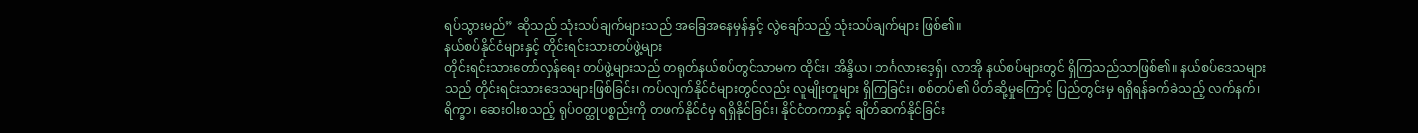ရပ်သွားမည်” ဆိုသည် သုံးသပ်ချက်များသည် အခြေအနေမှန်နှင့် လွဲချော်သည့် သုံးသပ်ချက်များ ဖြစ်၏။
နယ်စပ်နိုင်ငံများနှင့် တိုင်းရင်းသားတပ်ဖွဲ့များ
တိုင်းရင်းသားတော်လှန်ရေး တပ်ဖွဲ့များသည် တရုတ်နယ်စပ်တွင်သာမက ထိုင်း၊ အိန္ဒိယ၊ ဘင်္ဂလားဒေ့ရှ်၊ လာအို နယ်စပ်များတွင် ရှိကြသည်သာဖြစ်၏။ နယ်စပ်ဒေသများသည် တိုင်းရင်းသားဒေသများဖြစ်ခြင်း၊ ကပ်လျက်နိုင်ငံများတွင်လည်း လူမျိုးတူများ ရှိကြခြင်း၊ စစ်တပ်၏ ပိတ်ဆို့မှုကြောင့် ပြည်တွင်းမှ ရရှိရန်ခက်ခဲသည့် လက်နက်၊ ရိက္ခာ၊ ဆေးဝါးစသည့် ရုပ်ဝတ္ထုပစ္စည်းကို တဖက်နိုင်ငံမှ ရရှိနိုင်ခြင်း၊ နိုင်ငံတကာနှင့် ချိတ်ဆက်နိုင်ခြင်း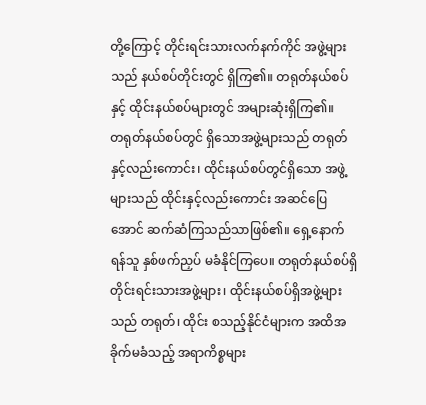တို့ကြောင့် တိုင်းရင်းသားလက်နက်ကိုင် အဖွဲ့များသည် နယ်စပ်တိုင်းတွင် ရှိကြ၏။ တရုတ်နယ်စပ်နှင့် ထိုင်းနယ်စပ်များတွင် အများဆုံးရှိကြ၏။
တရုတ်နယ်စပ်တွင် ရှိသောအဖွဲ့များသည် တရုတ်နှင့်လည်းကောင်း၊ ထိုင်းနယ်စပ်တွင်ရှိသော အဖွဲ့များသည် ထိုင်းနှင့်လည်းကောင်း အဆင်ပြေအောင် ဆက်ဆံကြသည်သာဖြစ်၏။ ရှေ့နောက် ရန်သူ နှစ်ဖက်ညှပ် မခံနိုင်ကြပေ။ တရုတ်နယ်စပ်ရှိ တိုင်းရင်းသားအဖွဲ့များ၊ ထိုင်းနယ်စပ်ရှိအဖွဲ့များသည် တရုတ်၊ ထိုင်း စသည့်နိုင်ငံများက အထိအခိုက်မခံသည့် အရာကိစ္စများ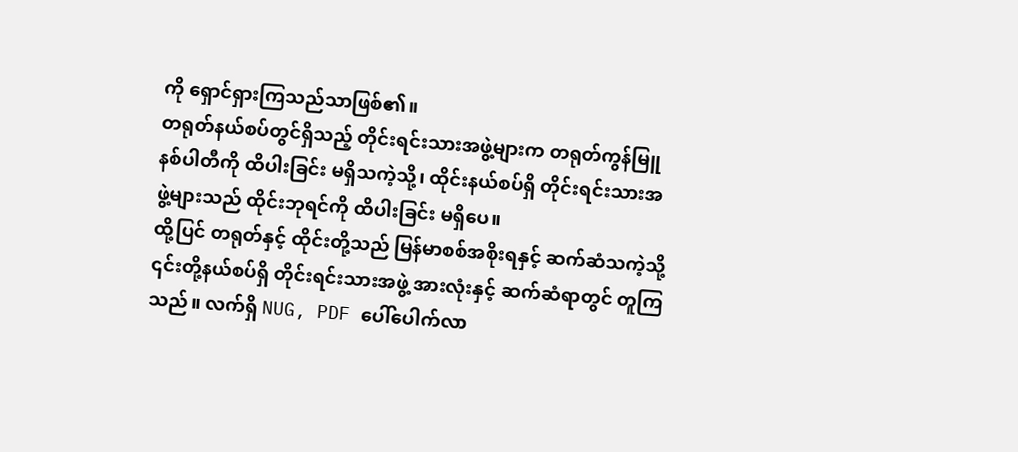ကို ရှောင်ရှားကြသည်သာဖြစ်၏။
တရုတ်နယ်စပ်တွင်ရှိသည့် တိုင်းရင်းသားအဖွဲ့များက တရုတ်ကွန်မြူနစ်ပါတီကို ထိပါးခြင်း မရှိသကဲ့သို့၊ ထိုင်းနယ်စပ်ရှိ တိုင်းရင်းသားအဖွဲ့များသည် ထိုင်းဘုရင်ကို ထိပါးခြင်း မရှိပေ။
ထို့ပြင် တရုတ်နှင့် ထိုင်းတို့သည် မြန်မာစစ်အစိုးရနှင့် ဆက်ဆံသကဲ့သို့ ၎င်းတို့နယ်စပ်ရှိ တိုင်းရင်းသားအဖွဲ့ အားလုံးနှင့် ဆက်ဆံရာတွင် တူကြသည်။ လက်ရှိ NUG, PDF ပေါ်ပေါက်လာ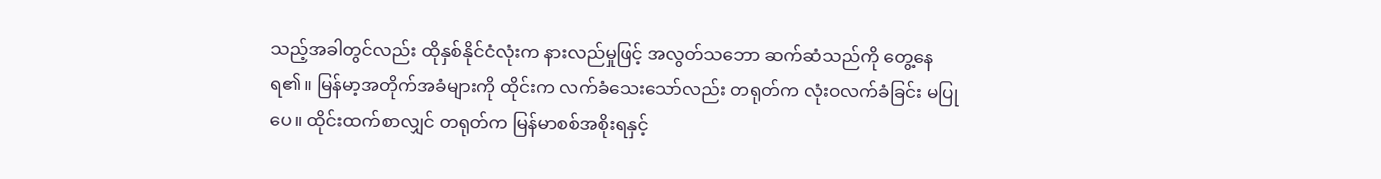သည့်အခါတွင်လည်း ထိုနှစ်နိုင်ငံလုံးက နားလည်မှုဖြင့် အလွတ်သဘော ဆက်ဆံသည်ကို တွေ့နေရ၏။ မြန်မာ့အတိုက်အခံများကို ထိုင်းက လက်ခံသေးသော်လည်း တရုတ်က လုံးဝလက်ခံခြင်း မပြုပေ။ ထိုင်းထက်စာလျှင် တရုတ်က မြန်မာစစ်အစိုးရနှင့်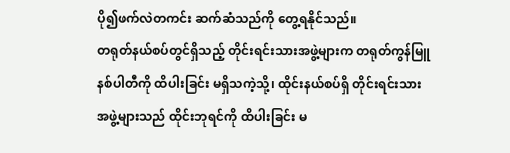ပို၍ဖက်လဲတကင်း ဆက်ဆံသည်ကို တွေ့ရနိုင်သည်။
တရုတ်နယ်စပ်တွင်ရှိသည့် တိုင်းရင်းသားအဖွဲ့များက တရုတ်ကွန်မြူနစ်ပါတီကို ထိပါးခြင်း မရှိသကဲ့သို့၊ ထိုင်းနယ်စပ်ရှိ တိုင်းရင်းသားအဖွဲ့များသည် ထိုင်းဘုရင်ကို ထိပါးခြင်း မ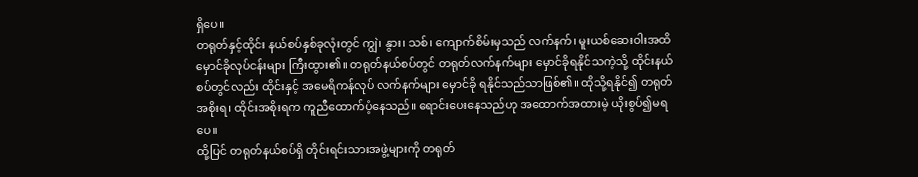ရှိပေ။
တရုတ်နှင့်ထိုင်း နယ်စပ်နှစ်ခုလုံးတွင် ကျွဲ၊ နွား၊ သစ်၊ ကျောက်စိမ်းမှသည် လက်နက်၊ မူးယစ်ဆေးဝါးအထိ မှောင်ခိုလုပ်ငန်းများ ကြီးထွား၏။ တရုတ်နယ်စပ်တွင် တရုတ်လက်နက်များ မှောင်ခိုရနိုင်သကဲ့သို့ ထိုင်းနယ်စပ်တွင်လည်း ထိုင်းနှင့် အမေရိကန်လုပ် လက်နက်များ မှောင်ခို ရနိုင်သည်သာဖြစ်၏။ ထိုသို့ရနိုင်၍ တရုတ်အစိုးရ၊ ထိုင်းအစိုးရက ကူညီထောက်ပံ့နေသည်။ ရောင်းပေးနေသည်ဟု အထောက်အထားမဲ့ ယိုးစွပ်၍မရပေ။
ထို့ပြင် တရုတ်နယ်စပ်ရှိ တိုင်းရင်းသားအဖွဲ့များကို တရုတ်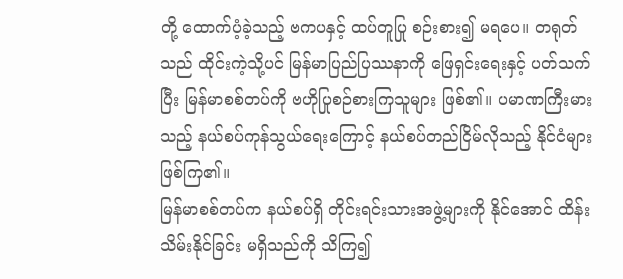တို့ ထောက်ပံ့ခဲ့သည့် ဗကပနှင့် ထပ်တူပြု စဉ်းစား၍ မရပေ။ တရုတ်သည် ထိုင်းကဲ့သို့ပင် မြန်မာပြည်ပြဿနာကို ဖြေရှင်းရေးနှင့် ပတ်သက်ပြီး မြန်မာစစ်တပ်ကို ဗဟိုပြုစဉ်စားကြသူများ ဖြစ်၏။ ပမာဏကြီးမားသည့် နယ်စပ်ကုန်သွယ်ရေးကြောင့် နယ်စပ်တည်ငြိမ်လိုသည့် နိုင်ငံများ ဖြစ်ကြ၏။
မြန်မာစစ်တပ်က နယ်စပ်ရှိ တိုင်းရင်းသားအဖွဲ့များကို နိုင်အောင် ထိန်းသိမ်းနိုင်ခြင်း မရှိသည်ကို သိကြ၍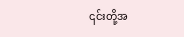၎င်းတို့အ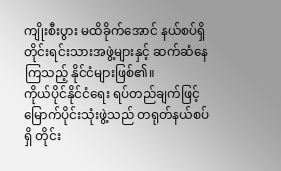ကျိုးစီးပွား မထိခိုက်အောင် နယ်စပ်ရှိ တိုင်းရင်းသားအဖွဲ့များနှင့် ဆက်ဆံနေကြသည့် နိုင်ငံများဖြစ်၏။
ကိုယ်ပိုင်နိုင်ငံရေး ရပ်တည်ချက်ဖြင့်
မြောက်ပိုင်းသုံးဖွဲ့သည် တရုတ်နယ်စပ်ရှိ တိုင်း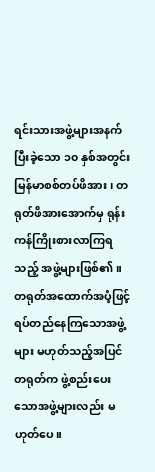ရင်းသားအဖွဲ့များအနက် ပြီးခဲ့သော ၁၀ နှစ်အတွင်း မြန်မာစစ်တပ်ဖိအား၊ တရုတ်ဖိအားအောက်မှ ရုန်းကန်ကြိုးစားလာကြရသည့် အဖွဲ့များဖြစ်၏။ တရုတ်အထောက်အပံ့ဖြင့် ရပ်တည်နေကြသောအဖွဲ့များ မဟုတ်သည့်အပြင် တရုတ်က ဖွဲ့စည်းပေးသောအဖွဲ့များလည်း မဟုတ်ပေ။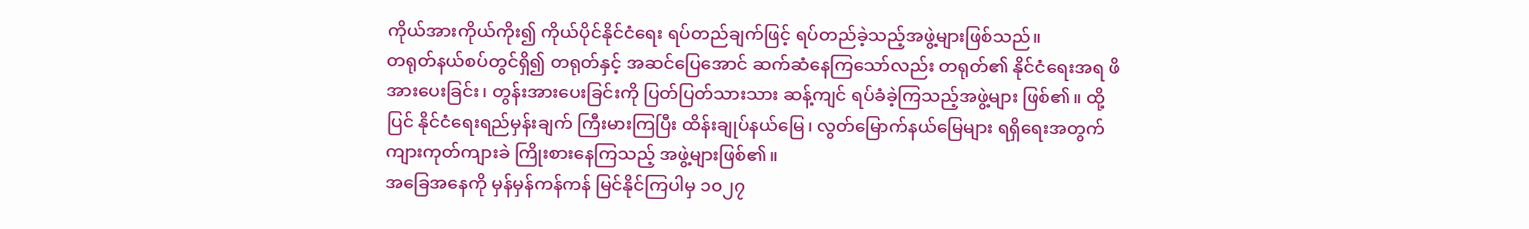ကိုယ်အားကိုယ်ကိုး၍ ကိုယ်ပိုင်နိုင်ငံရေး ရပ်တည်ချက်ဖြင့် ရပ်တည်ခဲ့သည့်အဖွဲ့များဖြစ်သည်။
တရုတ်နယ်စပ်တွင်ရှိ၍ တရုတ်နှင့် အဆင်ပြေအောင် ဆက်ဆံနေကြသော်လည်း တရုတ်၏ နိုင်ငံရေးအရ ဖိအားပေးခြင်း၊ တွန်းအားပေးခြင်းကို ပြတ်ပြတ်သားသား ဆန့်ကျင် ရပ်ခံခဲ့ကြသည့်အဖွဲ့များ ဖြစ်၏။ ထို့ပြင် နိုင်ငံရေးရည်မှန်းချက် ကြီးမားကြပြီး ထိန်းချုပ်နယ်မြေ၊ လွတ်မြောက်နယ်မြေများ ရရှိရေးအတွက် ကျားကုတ်ကျားခဲ ကြိုးစားနေကြသည့် အဖွဲ့များဖြစ်၏။
အခြေအနေကို မှန်မှန်ကန်ကန် မြင်နိုင်ကြပါမှ ၁၀၂၇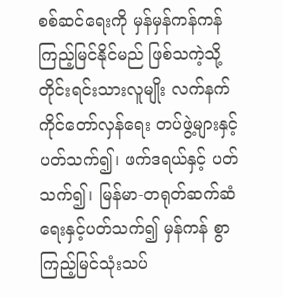စစ်ဆင်ရေးကို မှန်မှန်ကန်ကန် ကြည့်မြင်နိုင်မည် ဖြစ်သကဲ့သို့ တိုင်းရင်းသားလူမျိုး လက်နက်ကိုင်တော်လှန်ရေး တပ်ဖွဲ့များနှင့် ပတ်သက်၍၊ ဖက်ဒရယ်နှင့် ပတ်သက်၍၊ မြန်မာ-တရုတ်ဆက်ဆံရေးနှင့်ပတ်သက်၍ မှန်ကန် စွာ ကြည့်မြင်သုံးသပ်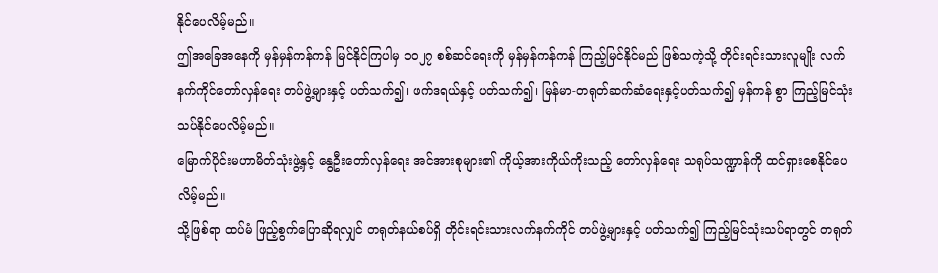နိုင်ပေလိမ့်မည်။
ဤအခြေအနေကို မှန်မှန်ကန်ကန် မြင်နိုင်ကြပါမှ ၁၀၂၇ စစ်ဆင်ရေးကို မှန်မှန်ကန်ကန် ကြည့်မြင်နိုင်မည် ဖြစ်သကဲ့သို့ တိုင်းရင်းသားလူမျိုး လက်နက်ကိုင်တော်လှန်ရေး တပ်ဖွဲ့များနှင့် ပတ်သက်၍၊ ဖက်ဒရယ်နှင့် ပတ်သက်၍၊ မြန်မာ-တရုတ်ဆက်ဆံရေးနှင့်ပတ်သက်၍ မှန်ကန် စွာ ကြည့်မြင်သုံးသပ်နိုင်ပေလိမ့်မည်။
မြောက်ပိုင်းမဟာမိတ်သုံးဖွဲ့နှင့် နွေဦးတော်လှန်ရေး အင်အားစုများ၏ ကိုယ့်အားကိုယ်ကိုးသည့် တော်လှန်ရေး သရုပ်သဏ္ဍာန်ကို ထင်ရှားစေနိုင်ပေလိမ့်မည်။
သို့ဖြစ်ရာ ထပ်မံ ဖြည့်စွက်ပြောဆိုရလျှင် တရုတ်နယ်စပ်ရှိ တိုင်းရင်းသားလက်နက်ကိုင် တပ်ဖွဲ့များနှင့် ပတ်သက်၍ ကြည့်မြင်သုံးသပ်ရာတွင် တရုတ်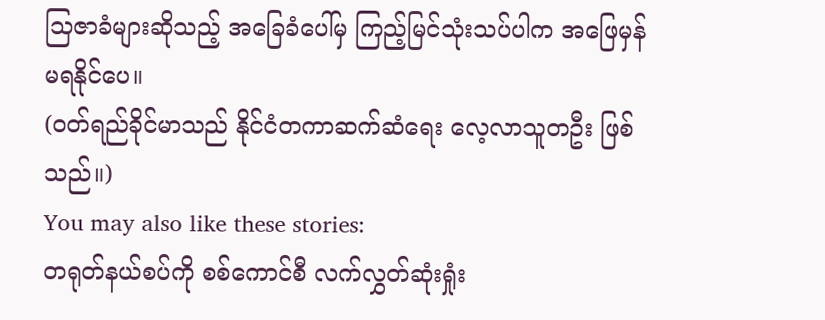သြဇာခံများဆိုသည့် အခြေခံပေါ်မှ ကြည့်မြင်သုံးသပ်ပါက အဖြေမှန် မရနိုင်ပေ။
(ဝတ်ရည်ခိုင်မာသည် နိုင်ငံတကာဆက်ဆံရေး လေ့လာသူတဦး ဖြစ်သည်။)
You may also like these stories:
တရုတ်နယ်စပ်ကို စစ်ကောင်စီ လက်လွှတ်ဆုံးရှုံး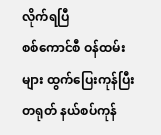လိုက်ရပြီ
စစ်ကောင်စီ ဝန်ထမ်းများ ထွက်ပြေးကုန်ပြီး တရုတ် နယ်စပ်ကုန်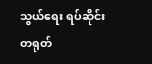သွယ်ရေး ရပ်ဆိုင်း
တရုတ်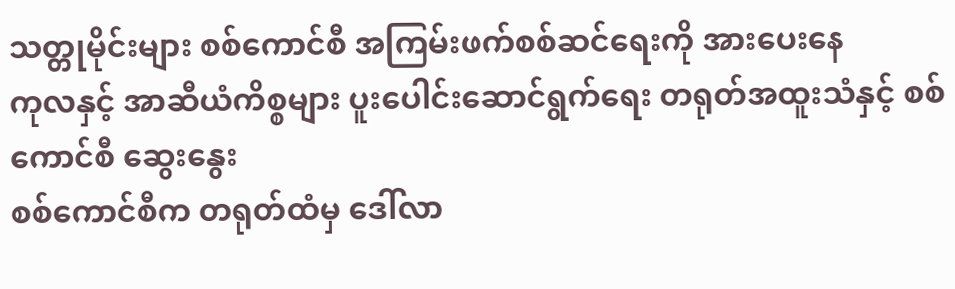သတ္တုမိုင်းများ စစ်ကောင်စီ အကြမ်းဖက်စစ်ဆင်ရေးကို အားပေးနေ
ကုလနှင့် အာဆီယံကိစ္စများ ပူးပေါင်းဆောင်ရွက်ရေး တရုတ်အထူးသံနှင့် စစ်ကောင်စီ ဆွေးနွေး
စစ်ကောင်စီက တရုတ်ထံမှ ဒေါ်လာ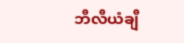ဘီလီယံချီ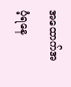အထောက်အပံ့ရနေ